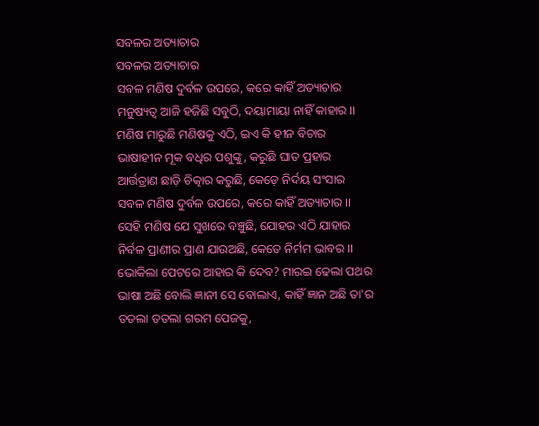ସବଳର ଅତ୍ୟାଚାର
ସବଳର ଅତ୍ୟାଚାର
ସବଳ ମଣିଷ ଦୁର୍ବଳ ଉପରେ, କରେ କାହିଁ ଅତ୍ୟାଚାର
ମନୁଷ୍ୟତ୍ବ ଆଜି ହଜିଛି ସବୁଠି, ଦୟାମାୟା ନାହିଁ କାହାର ।।
ମଣିଷ ମାରୁଛି ମଣିଷକୁ ଏଠି, ଇଏ କି ହୀନ ବିଚାର
ଭାଷାହୀନ ମୂକ ବଧିର ପଶୁଙ୍କୁ, କରୁଛି ଘାତ ପ୍ରହାର
ଆର୍ତ୍ତତ୍ରାଣ ଛାଡ଼ି ଚିତ୍କାର କରୁଛି, କେଡ଼େ ନିର୍ଦୟ ସଂସାର
ସବଳ ମଣିଷ ଦୁର୍ବଳ ଉପରେ, କରେ କାହିଁ ଅତ୍ୟାଚାର ।।
ସେହି ମଣିଷ ଯେ ସୁଖରେ ବଞ୍ଚୁଛି, ଯୋହର ଏଠି ଯାହାର
ନିର୍ବଳ ପ୍ରାଣୀର ପ୍ରାଣ ଯାଉଅଛି, କେତେ ନିର୍ମମ ଭାବର ।।
ଭୋକିଲା ପେଟରେ ଆହାର କି ଦେବ? ମାରଇ ଢେଲା ପଥର
ଭାଷା ଅଛି ବୋଲି ଜ୍ଞାନୀ ସେ ବୋଲାଏ, କାହିଁ ଜ୍ଞାନ ଅଛି ତା'ର
ତତଲା ତତଲା ଗରମ ପେଜକୁ,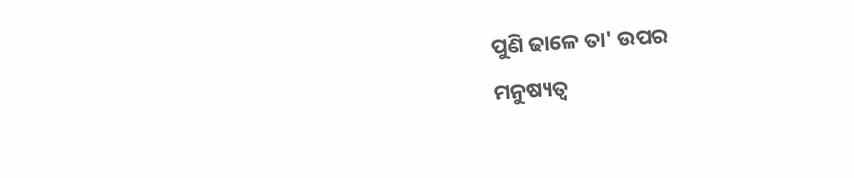ପୁଣି ଢାଳେ ତା' ଉପର
ମନୁଷ୍ୟତ୍ଵ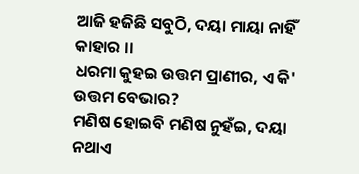ଆଜି ହଜିଛି ସବୁଠି, ଦୟା ମାୟା ନାହିଁ କାହାର ।।
ଧରମା କୁହଇ ଉତ୍ତମ ପ୍ରାଣୀର, ଏ କି' ଉତ୍ତମ ବେଭାର?
ମଣିଷ ହୋଇବି ମଣିଷ ନୁହଁଇ, ଦୟା ନଥାଏ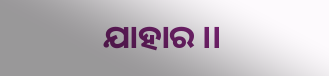ଯାହାର ।।